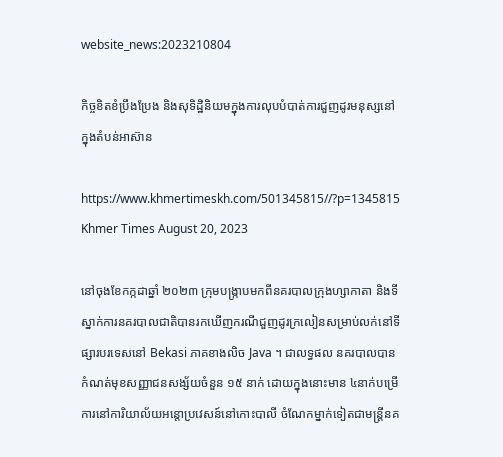website_news:2023210804

កិច្ចខិតខំប្រឹងប្រែង និងសុទិដ្ឋិនិយមក្នុងការលុបបំបាត់ការជួញដូរមនុស្សនៅក្នុងតំបន់អាស៊ាន

https://www.khmertimeskh.com/501345815//?p=1345815 Khmer Times August 20, 2023

នៅចុងខែកក្កដាឆ្នាំ ២០២៣ ក្រុមបង្រ្កាបមកពីនគរបាលក្រុងហ្សាកាតា និងទីស្នាក់ការនគរបាលជាតិបានរកឃើញករណីជួញដូរក្រលៀនសម្រាប់លក់នៅទីផ្សារបរទេសនៅ Bekasi ភាគខាងលិច Java ។ ជាលទ្ធផល នគរបាលបានកំណត់មុខសញ្ញាជនសង្ស័យចំនួន ១៥ នាក់ ដោយក្នុងនោះមាន ៤នាក់បម្រើការនៅការិយាល័យអន្តោប្រវេសន៍នៅកោះបាលី ចំណែកម្នាក់ទៀតជាមន្ត្រីនគ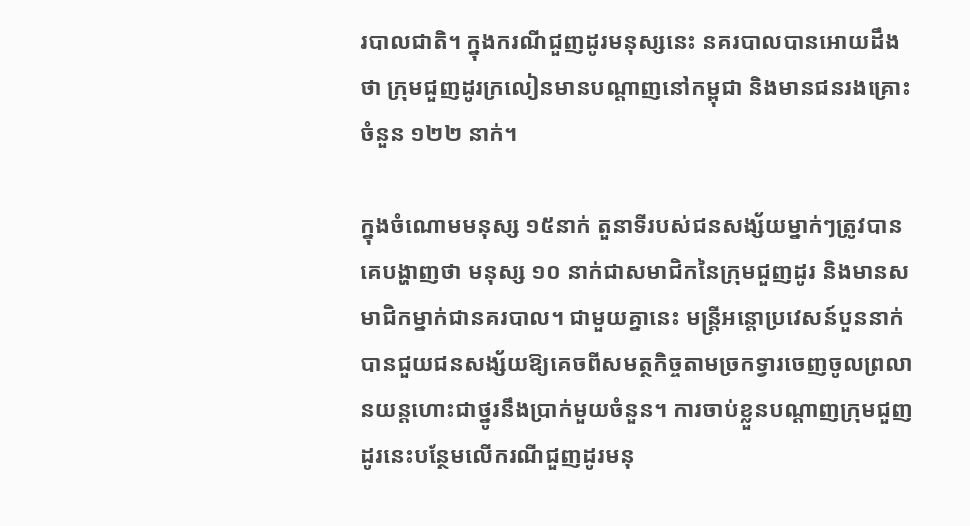របាលជាតិ។ ក្នុងករណីជួញដូរមនុស្សនេះ នគរបាលបានអោយដឹងថា ក្រុមជួញដូរក្រលៀនមានបណ្តាញនៅកម្ពុជា និងមានជនរងគ្រោះចំនួន ១២២ នាក់។

ក្នុងចំណោមមនុស្ស ១៥នាក់ តួនាទីរបស់ជនសង្ស័យម្នាក់ៗត្រូវបានគេបង្ហាញថា មនុស្ស ១០ នាក់ជាសមាជិកនៃក្រុមជួញដូរ និងមានសមាជិកម្នាក់ជានគរបាល។ ជាមួយគ្នានេះ មន្ត្រីអន្តោប្រវេសន៍បួននាក់បានជួយជនសង្ស័យឱ្យគេចពីសមត្ថកិច្ចតាមច្រកទ្វារចេញចូលព្រលានយន្តហោះជាថ្នូរនឹងប្រាក់មួយចំនួន។ ការចាប់ខ្លួនបណ្តាញក្រុមជួញដូរនេះបន្ថែមលើករណីជួញដូរមនុ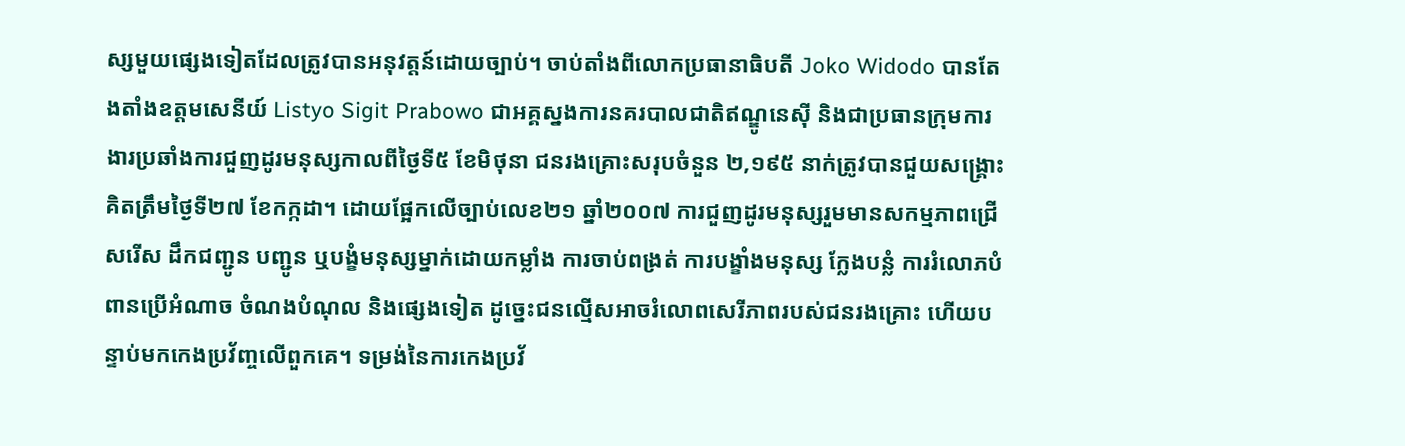ស្សមួយផ្សេងទៀតដែលត្រូវបានអនុវត្តន៍ដោយច្បាប់។ ចាប់តាំងពីលោកប្រធានាធិបតី Joko Widodo បានតែងតាំងឧត្តមសេនីយ៍ Listyo Sigit Prabowo ជាអគ្គស្នងការនគរបាលជាតិឥណ្ឌូនេស៊ី និងជាប្រធានក្រុមការងារប្រឆាំងការជួញដូរមនុស្សកាលពីថ្ងៃទី៥ ខែមិថុនា ជនរងគ្រោះសរុបចំនួន ២,១៩៥ នាក់ត្រូវបានជួយសង្គ្រោះគិតត្រឹមថ្ងៃទី២៧ ខែកក្កដា។ ដោយផ្អែកលើច្បាប់លេខ២១ ឆ្នាំ២០០៧ ការជួញដូរមនុស្សរួមមានសកម្មភាពជ្រើសរើស ដឹកជញ្ជូន បញ្ជូន ឬបង្ខំមនុស្សម្នាក់ដោយកម្លាំង ការចាប់ពង្រត់ ការបង្ខាំងមនុស្ស ក្លែងបន្លំ ការរំលោភបំពានប្រើអំណាច ចំណងបំណុល និងផ្សេងទៀត ដូច្នេះជនល្មើសអាចរំលោពសេរីភាពរបស់ជនរងគ្រោះ ហើយបន្ទាប់មកកេងប្រវ័ញ្ចលើពួកគេ។ ទម្រង់នៃការកេងប្រវ័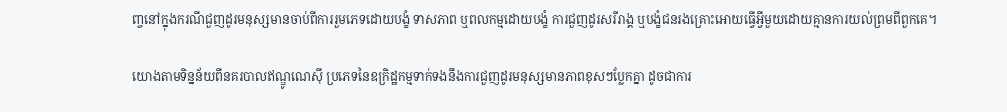ញ្ចនៅក្នុងករណីជួញដូរមនុស្សមានចាប់ពីការរួមភេទដោយបង្ខំ ទាសភាព ឬពលកម្មដោយបង្ខំ ការជួញដូរសរីរាង្គ ឬបង្ខំជនរងគ្រោះអោយធ្វើអ្វីមួយដោយគ្មានការយល់ព្រមពីពួកគេ។

យោងតាមទិន្នន័យពីនគរបាលឥណ្ឌូណេស៊ី ប្រភេទនៃឧក្រិដ្ឋកម្មទាក់ទងនឹងការជួញដូរមនុស្សមានភាពខុសៗប្លែកគ្នា ដូចជាការ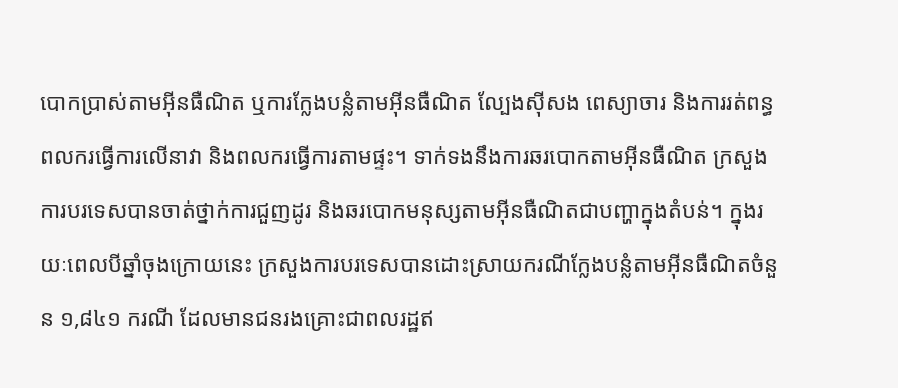បោកប្រាស់តាមអ៊ីនធឺណិត ឬការក្លែងបន្លំតាមអ៊ីនធឺណិត ល្បែងស៊ីសង ពេស្យាចារ និងការរត់ពន្ធពលករធ្វើការលើនាវា និងពលករធ្វើការតាមផ្ទះ។ ទាក់ទងនឹងការឆរបោកតាមអ៊ីនធឺណិត ក្រសួងការបរទេសបានចាត់ថ្នាក់ការជួញដូរ និងឆរបោកមនុស្សតាមអ៊ីនធឺណិតជាបញ្ហាក្នុងតំបន់។ ក្នុងរយៈពេលបីឆ្នាំចុងក្រោយនេះ ក្រសួងការបរទេសបានដោះស្រាយករណីក្លែងបន្លំតាមអ៊ីនធឺណិតចំនួន ១,៨៤១ ករណី ដែលមានជនរងគ្រោះជាពលរដ្ឋឥ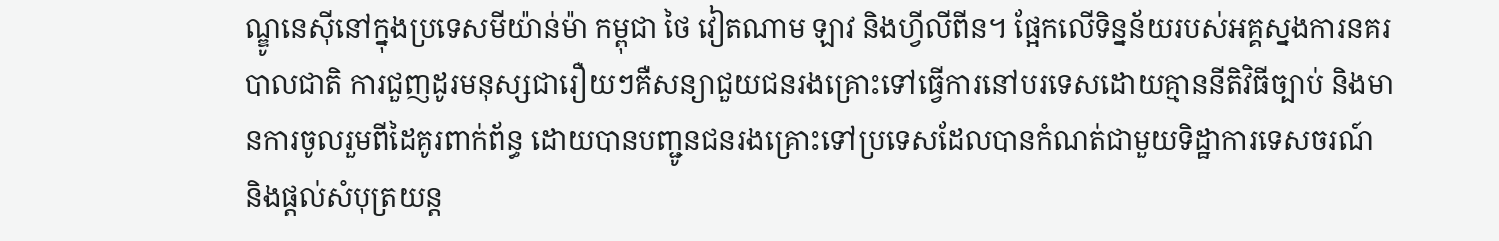ណ្ឌូនេស៊ីនៅក្នុងប្រទេសមីយ៉ាន់ម៉ា កម្ពុជា ថៃ វៀតណាម ឡាវ និងហ្វីលីពីន។ ផ្អែកលើទិន្នន័យរបស់អគ្គស្នងការនគរបាលជាតិ ការជួញដូរមនុស្សជារឿយៗគឺសន្យាជួយជនរងគ្រោះទៅធ្វើការនៅបរទេសដោយគ្មាននីតិវិធីច្បាប់ និងមានការចូលរួមពីដៃគូរពាក់ព័ន្ធ ដោយបានបញ្ជូនជនរងគ្រោះទៅប្រទេសដែលបានកំណត់ជាមួយទិដ្ឋាការទេសចរណ៍ និងផ្តល់សំបុត្រយន្ត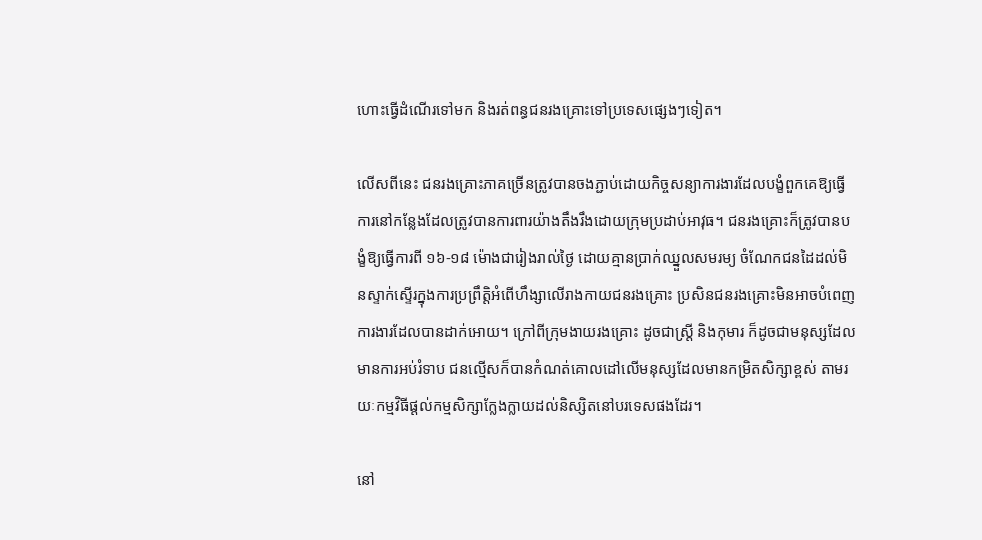ហោះធ្វើដំណើរទៅមក និងរត់ពន្ធជនរងគ្រោះទៅប្រទេសផ្សេងៗទៀត។

លើសពីនេះ ជនរងគ្រោះភាគច្រើនត្រូវបានចងភ្ជាប់ដោយកិច្ចសន្យាការងារដែលបង្ខំពួកគេឱ្យធ្វើការនៅកន្លែងដែលត្រូវបានការពារយ៉ាងតឹងរឹងដោយក្រុមប្រដាប់អាវុធ។ ជនរងគ្រោះក៏ត្រូវបានបង្ខំឱ្យធ្វើការពី ១៦-១៨ ម៉ោងជារៀងរាល់ថ្ងៃ ដោយគ្មានប្រាក់ឈ្នួលសមរម្យ ចំណែកជនដៃដល់មិនស្ទាក់ស្ទើរក្នុងការប្រព្រឹត្តិអំពើហឹង្សាលើរាងកាយជនរងគ្រោះ ប្រសិនជនរងគ្រោះមិនអាចបំពេញការងារដែលបានដាក់អោយ។ ក្រៅពីក្រុមងាយរងគ្រោះ ដូចជាស្ត្រី និងកុមារ ក៏ដូចជាមនុស្សដែលមានការអប់រំទាប ជនល្មើសក៏បានកំណត់គោលដៅលើមនុស្សដែលមានកម្រិតសិក្សាខ្ពស់ តាមរយៈកម្មវិធីផ្តល់កម្មសិក្សាក្លែងក្លាយដល់និស្សិតនៅបរទេសផងដែរ។

នៅ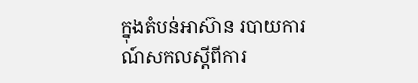ក្នុងតំបន់អាស៊ាន របាយការណ៍សកលស្តីពីការ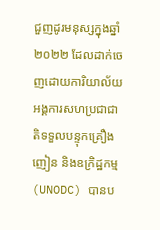ជួញដូរមនុស្សក្នុងឆ្នាំ២០២២ ដែលដាក់ចេញដោយការិយាល័យអង្គការសហប្រជាជាតិទទួលបន្ទុកគ្រឿងញៀន និងឧក្រិដ្ឋកម្ម (UNODC) បានប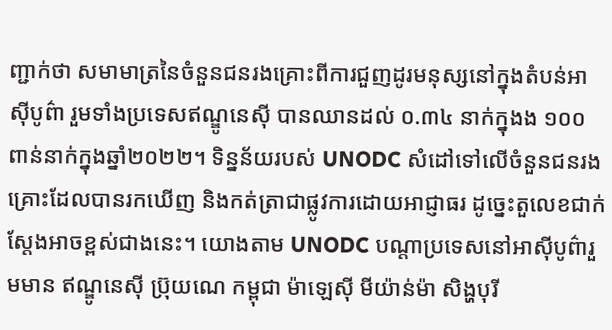ញ្ជាក់ថា សមាមាត្រនៃចំនួនជនរងគ្រោះពីការជួញដូរមនុស្សនៅក្នុងតំបន់អាស៊ីបូព៌ា រួមទាំងប្រទេសឥណ្ឌូនេស៊ី បានឈានដល់ ០.៣៤ នាក់ក្នុងង ១០០ ពាន់នាក់ក្នុងឆ្នាំ២០២២។ ទិន្នន័យរបស់ UNODC សំដៅទៅលើចំនួនជនរងគ្រោះដែលបានរកឃើញ និងកត់ត្រាជាផ្លូវការដោយអាជ្ញាធរ ដូច្នេះតួលេខជាក់ស្តែងអាចខ្ពស់ជាងនេះ។ យោងតាម UNODC បណ្តាប្រទេសនៅអាស៊ីបូព៌ារួមមាន ឥណ្ឌូនេស៊ី ប្រ៊ុយណេ កម្ពុជា ម៉ាឡេស៊ី មីយ៉ាន់ម៉ា សិង្ហបុរី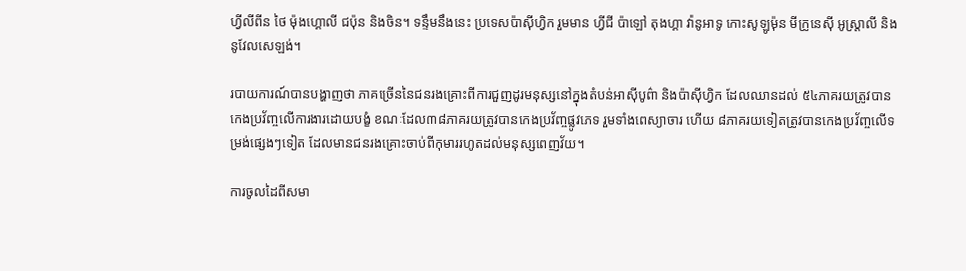ហ្វីលីពីន ថៃ ម៉ុងហ្គោលី ជប៉ុន និងចិន។ ទន្ទឹមនឹងនេះ ប្រទេសប៉ាស៊ីហ្វិក រួមមាន ហ្វីជី ប៉ាឡៅ តុងហ្គា វ៉ានូអាទូ កោះសូឡូម៉ុន មីក្រូនេស៊ី អូស្ត្រាលី និងនូវែលសេឡង់។

របាយការណ៍បានបង្ហាញថា ភាគច្រើននៃជនរងគ្រោះពីការជួញដូរមនុស្សនៅក្នុងតំបន់អាស៊ីបូព៌ា និងប៉ាស៊ីហ្វិក ដែលឈានដល់ ៥៤ភាគរយត្រូវបានកេងប្រវ័ញ្ចលើការងារដោយបង្ខំ ខណៈដែល៣៨ភាគរយត្រូវបានកេងប្រវ័ញ្ចផ្លូវភេទ រួមទាំងពេស្យាចារ ហើយ ៨ភាគរយទៀតត្រូវបានកេងប្រវ័ញ្ចលើទម្រង់ផ្សេងៗទៀត ដែលមានជនរងគ្រោះចាប់ពីកុមាររហូតដល់មនុស្សពេញវ័យ។

ការចូលដៃពីសមា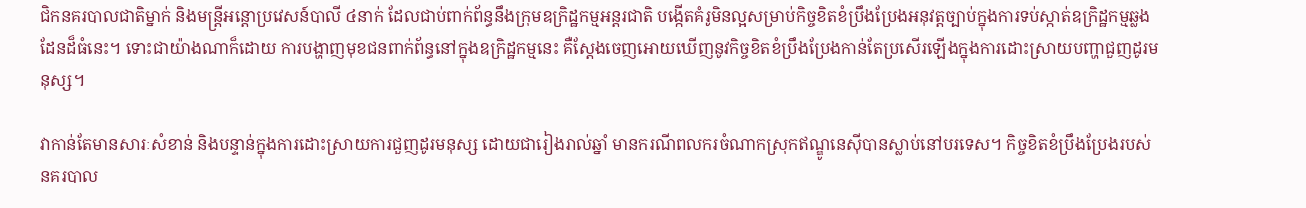ជិកនគរបាលជាតិម្នាក់ និងមន្ត្រីអន្តោប្រវេសន៍បាលី ៤នាក់ ដែលជាប់ពាក់ព័ន្ធនឹងក្រុមឧក្រិដ្ឋកម្មអន្តរជាតិ បង្កើតគំរូមិនល្អសម្រាប់កិច្ចខិតខំប្រឹងប្រែងអនុវត្តច្បាប់ក្នុងការទប់ស្កាត់ឧក្រិដ្ឋកម្មឆ្លងដែនដ៏ធំនេះ។ ទោះជាយ៉ាងណាក៏ដោយ ការបង្ហាញមុខជនពាក់ព័ន្ធនៅក្នុងឧក្រិដ្ឋកម្មនេះ គឺស្តែងចេញអោយឃើញនូវកិច្ចខិតខំប្រឹងប្រែងកាន់តែប្រសើរឡើងក្នុងការដោះស្រាយបញ្ហាជួញដូរមនុស្ស។

វាកាន់តែមានសារៈសំខាន់ និងបន្ទាន់ក្នុងការដោះស្រាយការជួញដូរមនុស្ស ដោយជារៀងរាល់ឆ្នាំ មានករណីពលករចំណាកស្រុកឥណ្ឌូនេស៊ីបានស្លាប់នៅបរទេស។ កិច្ចខិតខំប្រឹងប្រែងរបស់នគរបាល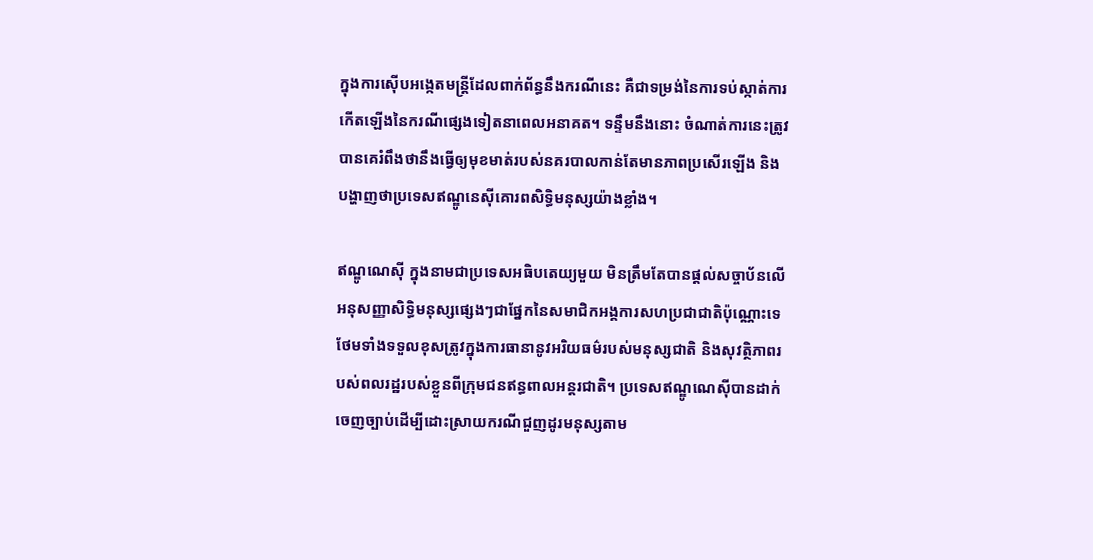ក្នុងការស៊ើបអង្កេតមន្ត្រីដែលពាក់ព័ន្ធនឹងករណីនេះ គឺជាទម្រង់នៃការទប់ស្កាត់ការកើតឡើងនៃករណីផ្សេងទៀតនាពេលអនាគត។ ទន្ទឹមនឹងនោះ ចំណាត់ការនេះត្រូវបានគេរំពឹងថានឹងធ្វើឲ្យមុខមាត់របស់នគរបាលកាន់តែមានភាពប្រសើរឡើង និងបង្ហាញថាប្រទេសឥណ្ឌូនេស៊ីគោរពសិទ្ធិមនុស្សយ៉ាងខ្លាំង។

ឥណ្ឌូណេស៊ី ក្នុងនាមជាប្រទេសអធិបតេយ្យមួយ មិនត្រឹមតែបានផ្តល់សច្ចាប័នលើអនុសញ្ញាសិទ្ធិមនុស្សផ្សេងៗជាផ្នែកនៃសមាជិកអង្គការសហប្រជាជាតិប៉ុណ្ណោះទេ ថែមទាំងទទួលខុសត្រូវក្នុងការធានានូវអរិយធម៌របស់មនុស្សជាតិ និងសុវត្ថិភាពរបស់ពលរដ្ឋរបស់ខ្លួនពីក្រុមជនឥន្ធពាលអន្តរជាតិ។ ប្រទេសឥណ្ឌូណេស៊ីបានដាក់ចេញច្បាប់ដើម្បីដោះស្រាយករណីជួញដូរមនុស្សតាម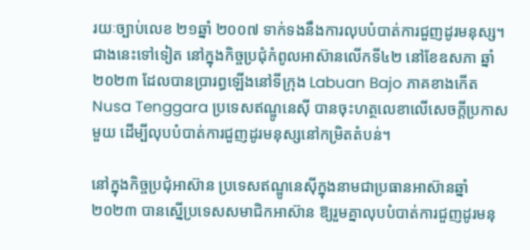រយៈច្បាប់លេខ ២១ឆ្នាំ ២០០៧ ទាក់ទងនឹងការលុបបំបាត់ការជួញដូរមនុស្ស។ ជាងនេះទៅទៀត នៅក្នុងកិច្ចប្រជុំកំពូលអាស៊ានលើកទី៤២ នៅខែឧសភា ឆ្នាំ២០២៣ ដែលបានប្រារព្ធឡើងនៅទីក្រុង Labuan Bajo ភាគខាងកើត Nusa Tenggara ប្រទេសឥណ្ឌូនេស៊ី បានចុះហត្ថលេខាលើសេចក្តីប្រកាសមួយ ដើម្បីលុបបំបាត់ការជួញដូរមនុស្សនៅកម្រិតតំបន់។

នៅក្នុងកិច្ចប្រជុំអាស៊ាន ប្រទេសឥណ្ឌូនេស៊ីក្នុងនាមជាប្រធានអាស៊ានឆ្នាំ២០២៣ បានស្នើប្រទេសសមាជិកអាស៊ាន ឱ្យរួមគ្នាលុបបំបាត់ការជួញដូរមនុ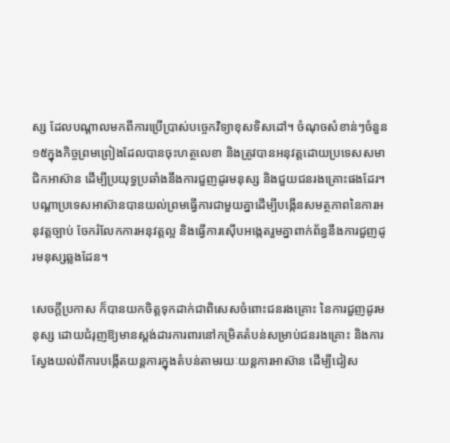ស្ស ដែលបណ្តាលមកពីការប្រើប្រាស់បច្ចេកវិទ្យាខុសទិសដៅ។ ចំណុចសំខាន់ៗចំនួន ១៥ក្នុងកិច្ចព្រមព្រៀងដែលបានចុះហត្ថលេខា និងត្រូវបានអនុវត្តដោយប្រទេសសមាជិកអាស៊ាន ដើម្បីប្រយុទ្ធប្រឆាំងនឹងការជួញដូរមនុស្ស និងជួយជនរងគ្រោះផងដែរ។ បណ្តាប្រទេសអាស៊ានបានយល់ព្រមធ្វើការជាមួយគ្នាដើម្បីបង្កើនសមត្ថភាពនៃការអនុវត្តច្បាប់ ចែករំលែកការអនុវត្តល្អ និងធ្វើការស៊ើបអង្កេតរួមគ្នាពាក់ព័ន្ធនឹងការជួញដូរមនុស្សឆ្លងដែន។

សេចក្តីប្រកាស ក៏បានយកចិត្តទុកដាក់ជាពិសេសចំពោះជនរងគ្រោះ នៃការជួញដូរមនុស្ស ដោយជំរុញឱ្យមានស្តង់ដារការពារនៅកម្រិតតំបន់សម្រាប់ជនរងគ្រោះ និងការស្វែងយល់ពីការបង្កើតយន្តការក្នុងតំបន់តាមរយៈយន្តការអាស៊ាន ដើម្បីជៀស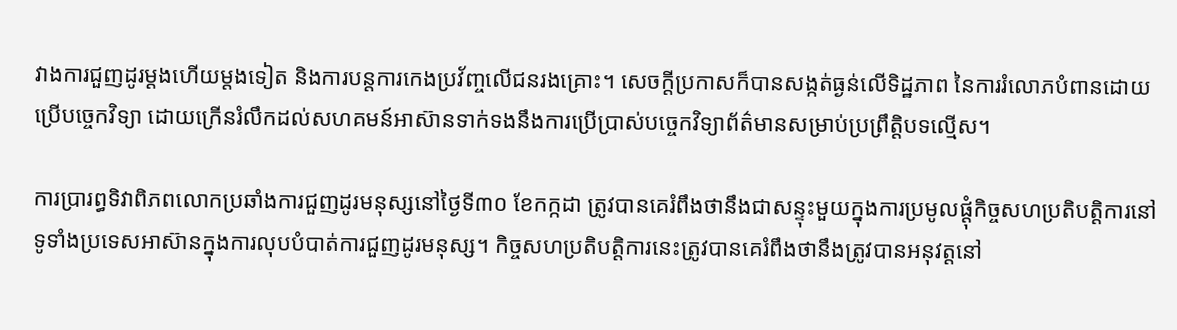វាងការជួញដូរម្តងហើយម្តងទៀត និងការបន្តការកេងប្រវ័ញ្ចលើជនរងគ្រោះ។ សេចក្តីប្រកាសក៏បានសង្កត់ធ្ងន់លើទិដ្ឋភាព នៃការរំលោភបំពានដោយប្រើបច្ចេកវិទ្យា ដោយក្រើនរំលឹកដល់សហគមន៍អាស៊ានទាក់ទងនឹងការប្រើប្រាស់បច្ចេកវិទ្យាព័ត៌មានសម្រាប់ប្រព្រឹត្តិបទល្មើស។

ការប្រារព្ធទិវាពិភពលោកប្រឆាំងការជួញដូរមនុស្សនៅថ្ងៃទី៣០ ខែកក្កដា ត្រូវបានគេរំពឹងថានឹងជាសន្ទុះមួយក្នុងការប្រមូលផ្តុំកិច្ចសហប្រតិបត្តិការនៅទូទាំងប្រទេសអាស៊ានក្នុងការលុបបំបាត់ការជួញដូរមនុស្ស។ កិច្ចសហប្រតិបត្តិការនេះត្រូវបានគេរំពឹងថានឹងត្រូវបានអនុវត្តនៅ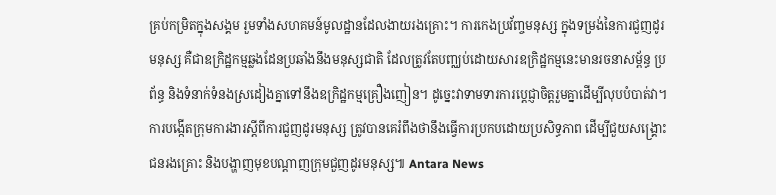គ្រប់កម្រិតក្នុងសង្គម រួមទាំងសហគមន៍មូលដ្ឋានដែលងាយរងគ្រោះ។ ការកេងប្រវ័ញ្ចមនុស្ស ក្នុងទម្រង់នៃការជួញដូរមនុស្ស គឺជាឧក្រិដ្ឋកម្មឆ្លងដែនប្រឆាំងនឹងមនុស្សជាតិ ដែលត្រូវតែបញ្ឈប់ដោយសារឧក្រិដ្ឋកម្មនេះមានរចនាសម្ព័ន្ធ ប្រព័ន្ធ និងទំនាក់ទំនងស្រដៀងគ្នាទៅនឹងឧក្រិដ្ឋកម្មគ្រឿងញៀន។ ដូច្នេះវាទាមទារការប្តេជ្ញាចិត្តរួមគ្នាដើម្បីលុបបំបាត់វា។ ការបង្កើតក្រុមការងារស្តីពីការជួញដូរមនុស្ស ត្រូវបានគេរំពឹងថានឹងធ្វើការប្រកបដោយប្រសិទ្ធភាព ដើម្បីជួយសង្រ្គោះជនរងគ្រោះ និងបង្ហាញមុខបណ្តាញក្រុមជួញដូរមនុស្ស៕ Antara News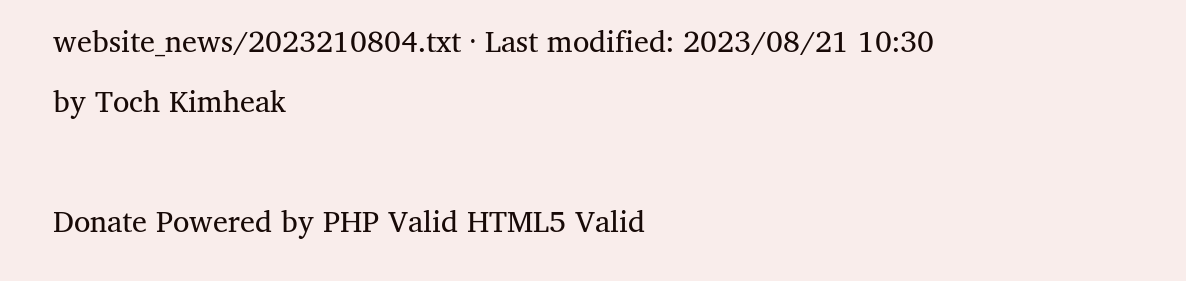website_news/2023210804.txt · Last modified: 2023/08/21 10:30 by Toch Kimheak

Donate Powered by PHP Valid HTML5 Valid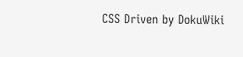CSS Driven by DokuWiki